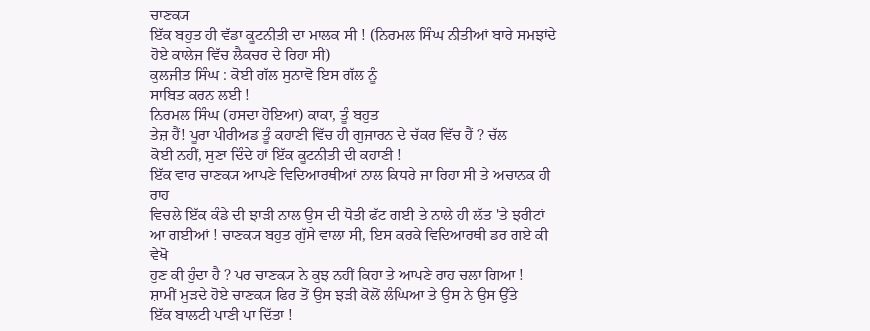ਚਾਣਕ੍ਯ
ਇੱਕ ਬਹੁਤ ਹੀ ਵੱਡਾ ਕੂਟਨੀਤੀ ਦਾ ਮਾਲਕ ਸੀ ! (ਨਿਰਮਲ ਸਿੰਘ ਨੀਤੀਆਂ ਬਾਰੇ ਸਮਝਾਂਦੇ
ਹੋਏ ਕਾਲੇਜ ਵਿੱਚ ਲੈਕਚਰ ਦੇ ਰਿਹਾ ਸੀ)
ਕੁਲਜੀਤ ਸਿੰਘ : ਕੋਈ ਗੱਲ ਸੁਨਾਵੋ ਇਸ ਗੱਲ ਨੂੰ
ਸਾਬਿਤ ਕਰਨ ਲਈ !
ਨਿਰਮਲ ਸਿੰਘ (ਹਸਦਾ ਹੋਇਆ) ਕਾਕਾ, ਤੂੰ ਬਹੁਤ
ਤੇਜ਼ ਹੈਂ! ਪੂਰਾ ਪੀਰੀਅਡ ਤੂੰ ਕਹਾਣੀ ਵਿੱਚ ਹੀ ਗੁਜਾਰਨ ਦੇ ਚੱਕਰ ਵਿੱਚ ਹੈਂ ? ਚੱਲ
ਕੋਈ ਨਹੀਂ, ਸੁਣਾ ਦਿੰਦੇ ਹਾਂ ਇੱਕ ਕੂਟਨੀਤੀ ਦੀ ਕਹਾਣੀ !
ਇੱਕ ਵਾਰ ਚਾਣਕ੍ਯ ਆਪਣੇ ਵਿਦਿਆਰਥੀਆਂ ਨਾਲ ਕਿਧਰੇ ਜਾ ਰਿਹਾ ਸੀ ਤੇ ਅਚਾਨਕ ਹੀ ਰਾਹ
ਵਿਚਲੇ ਇੱਕ ਕੰਡੇ ਦੀ ਝਾੜੀ ਨਾਲ ਉਸ ਦੀ ਧੋਤੀ ਫੱਟ ਗਈ ਤੇ ਨਾਲੇ ਹੀ ਲੱਤ 'ਤੇ ਝਰੀਟਾਂ
ਆ ਗਈਆਂ ! ਚਾਣਕ੍ਯ ਬਹੁਤ ਗੁੱਸੇ ਵਾਲਾ ਸੀ, ਇਸ ਕਰਕੇ ਵਿਦਿਆਰਥੀ ਡਰ ਗਏ ਕੀ ਵੇਖੋ
ਹੁਣ ਕੀ ਹੁੰਦਾ ਹੈ ? ਪਰ ਚਾਣਕ੍ਯ ਨੇ ਕੁਝ ਨਹੀਂ ਕਿਹਾ ਤੇ ਆਪਣੇ ਰਾਹ ਚਲਾ ਗਿਆ !
ਸ਼ਾਮੀਂ ਮੁੜਦੇ ਹੋਏ ਚਾਣਕ੍ਯ ਫਿਰ ਤੋਂ ਉਸ ਝੜੀ ਕੋਲੋਂ ਲੰਘਿਆ ਤੇ ਉਸ ਨੇ ਉਸ ਉੱਤੇ
ਇੱਕ ਬਾਲਟੀ ਪਾਣੀ ਪਾ ਦਿੱਤਾ !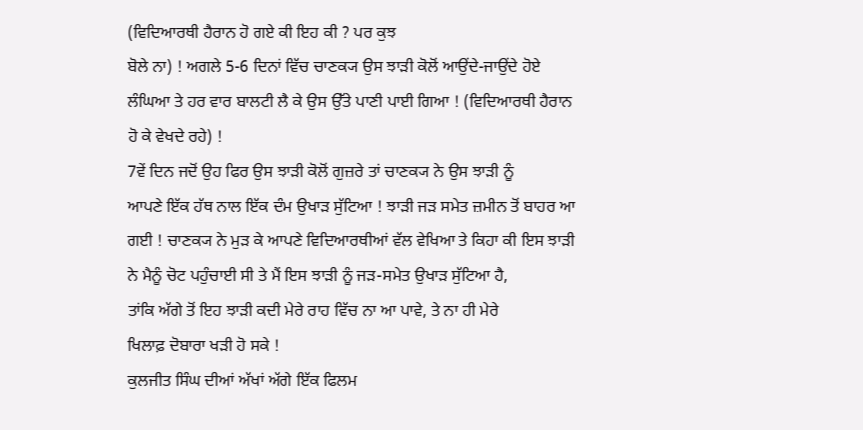(ਵਿਦਿਆਰਥੀ ਹੈਰਾਨ ਹੋ ਗਏ ਕੀ ਇਹ ਕੀ ? ਪਰ ਕੁਝ
ਬੋਲੇ ਨਾ) ! ਅਗਲੇ 5-6 ਦਿਨਾਂ ਵਿੱਚ ਚਾਣਕ੍ਯ ਉਸ ਝਾੜੀ ਕੋਲੋਂ ਆਉਂਦੇ-ਜਾਉਂਦੇ ਹੋਏ
ਲੰਘਿਆ ਤੇ ਹਰ ਵਾਰ ਬਾਲਟੀ ਲੈ ਕੇ ਉਸ ਉੱਤੇ ਪਾਣੀ ਪਾਈ ਗਿਆ ! (ਵਿਦਿਆਰਥੀ ਹੈਰਾਨ
ਹੋ ਕੇ ਵੇਖਦੇ ਰਹੇ) !
7ਵੇਂ ਦਿਨ ਜਦੋਂ ਉਹ ਫਿਰ ਉਸ ਝਾੜੀ ਕੋਲੋਂ ਗੁਜ਼ਰੇ ਤਾਂ ਚਾਣਕ੍ਯ ਨੇ ਉਸ ਝਾੜੀ ਨੂੰ
ਆਪਣੇ ਇੱਕ ਹੱਥ ਨਾਲ ਇੱਕ ਦੰਮ ਉਖਾੜ ਸੁੱਟਿਆ ! ਝਾੜੀ ਜੜ ਸਮੇਤ ਜ਼ਮੀਨ ਤੋਂ ਬਾਹਰ ਆ
ਗਈ ! ਚਾਣਕ੍ਯ ਨੇ ਮੁੜ ਕੇ ਆਪਣੇ ਵਿਦਿਆਰਥੀਆਂ ਵੱਲ ਵੇਖਿਆ ਤੇ ਕਿਹਾ ਕੀ ਇਸ ਝਾੜੀ
ਨੇ ਮੈਨੂੰ ਚੋਟ ਪਹੁੰਚਾਈ ਸੀ ਤੇ ਮੈਂ ਇਸ ਝਾੜੀ ਨੂੰ ਜੜ-ਸਮੇਤ ਉਖਾੜ ਸੁੱਟਿਆ ਹੈ,
ਤਾਂਕਿ ਅੱਗੇ ਤੋਂ ਇਹ ਝਾੜੀ ਕਦੀ ਮੇਰੇ ਰਾਹ ਵਿੱਚ ਨਾ ਆ ਪਾਵੇ, ਤੇ ਨਾ ਹੀ ਮੇਰੇ
ਖਿਲਾਫ਼ ਦੋਬਾਰਾ ਖੜੀ ਹੋ ਸਕੇ !
ਕੁਲਜੀਤ ਸਿੰਘ ਦੀਆਂ ਅੱਖਾਂ ਅੱਗੇ ਇੱਕ ਫਿਲਮ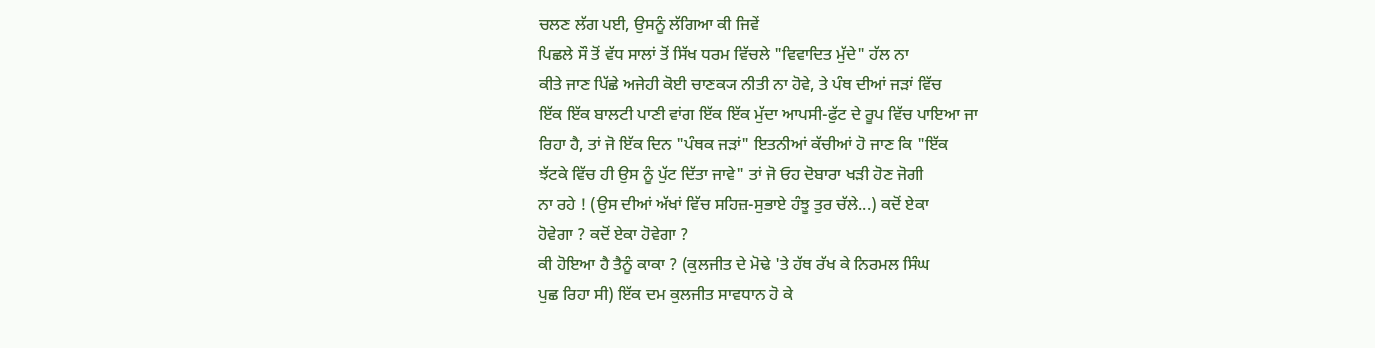ਚਲਣ ਲੱਗ ਪਈ, ਉਸਨੂੰ ਲੱਗਿਆ ਕੀ ਜਿਵੇਂ
ਪਿਛਲੇ ਸੌ ਤੋਂ ਵੱਧ ਸਾਲਾਂ ਤੋਂ ਸਿੱਖ ਧਰਮ ਵਿੱਚਲੇ "ਵਿਵਾਦਿਤ ਮੁੱਦੇ" ਹੱਲ ਨਾ
ਕੀਤੇ ਜਾਣ ਪਿੱਛੇ ਅਜੇਹੀ ਕੋਈ ਚਾਣਕ੍ਯ ਨੀਤੀ ਨਾ ਹੋਵੇ, ਤੇ ਪੰਥ ਦੀਆਂ ਜੜਾਂ ਵਿੱਚ
ਇੱਕ ਇੱਕ ਬਾਲਟੀ ਪਾਣੀ ਵਾਂਗ ਇੱਕ ਇੱਕ ਮੁੱਦਾ ਆਪਸੀ-ਫੁੱਟ ਦੇ ਰੂਪ ਵਿੱਚ ਪਾਇਆ ਜਾ
ਰਿਹਾ ਹੈ, ਤਾਂ ਜੋ ਇੱਕ ਦਿਨ "ਪੰਥਕ ਜੜਾਂ" ਇਤਨੀਆਂ ਕੱਚੀਆਂ ਹੋ ਜਾਣ ਕਿ "ਇੱਕ
ਝੱਟਕੇ ਵਿੱਚ ਹੀ ਉਸ ਨੂੰ ਪੁੱਟ ਦਿੱਤਾ ਜਾਵੇ" ਤਾਂ ਜੋ ਓਹ ਦੋਬਾਰਾ ਖੜੀ ਹੋਣ ਜੋਗੀ
ਨਾ ਰਹੇ ! (ਉਸ ਦੀਆਂ ਅੱਖਾਂ ਵਿੱਚ ਸਹਿਜ਼-ਸੁਭਾਏ ਹੰਝੂ ਤੁਰ ਚੱਲੇ...) ਕਦੋਂ ਏਕਾ
ਹੋਵੇਗਾ ? ਕਦੋਂ ਏਕਾ ਹੋਵੇਗਾ ?
ਕੀ ਹੋਇਆ ਹੈ ਤੈਨੂੰ ਕਾਕਾ ? (ਕੁਲਜੀਤ ਦੇ ਮੋਢੇ 'ਤੇ ਹੱਥ ਰੱਖ ਕੇ ਨਿਰਮਲ ਸਿੰਘ
ਪੁਛ ਰਿਹਾ ਸੀ) ਇੱਕ ਦਮ ਕੁਲਜੀਤ ਸਾਵਧਾਨ ਹੋ ਕੇ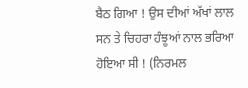ਬੈਠ ਗਿਆ ! ਉਸ ਦੀਆਂ ਅੱਖਾਂ ਲਾਲ
ਸਨ ਤੇ ਚਿਹਰਾ ਹੰਝੂਆਂ ਨਾਲ ਭਰਿਆ ਹੋਇਆ ਸੀ ! (ਨਿਰਮਲ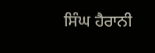ਸਿੰਘ ਹੈਰਾਨੀ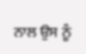ਨਾਲ ਉਸ ਨੂੰ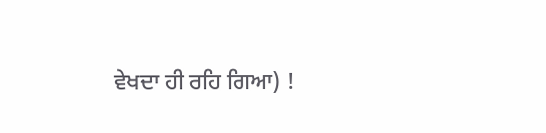ਵੇਖਦਾ ਹੀ ਰਹਿ ਗਿਆ) !